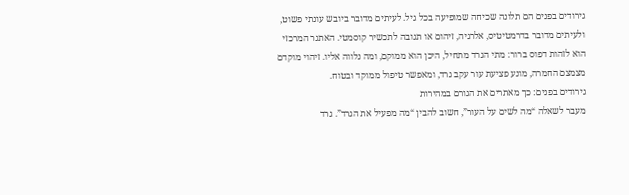גירודים בפנים הם תלונה שכיחה שמופיעה בכל גיל. לעיתים מדובר ביובש עונתי פשוט, ולעיתים מדובר בדרמטיטיס, אלרגיה, זיהום או תגובה לתכשיר קוסמטי. האתגר המרכזי הוא לזהות דפוס ברור: מתי הגרד מתחיל, היכן הוא ממוקם, ומה נלווה אליו. זיהוי מוקדם מצמצם החמרה, מונע פציעת עור עקב גרד, ומאפשר טיפול ממוקד ובטוח.
גירודים בפנים: כך מאתרים את הגורם במהירות
מעבר לשאלה “מה לשים על העור”, חשוב להבין “מה מפעיל את הגרד”. גרד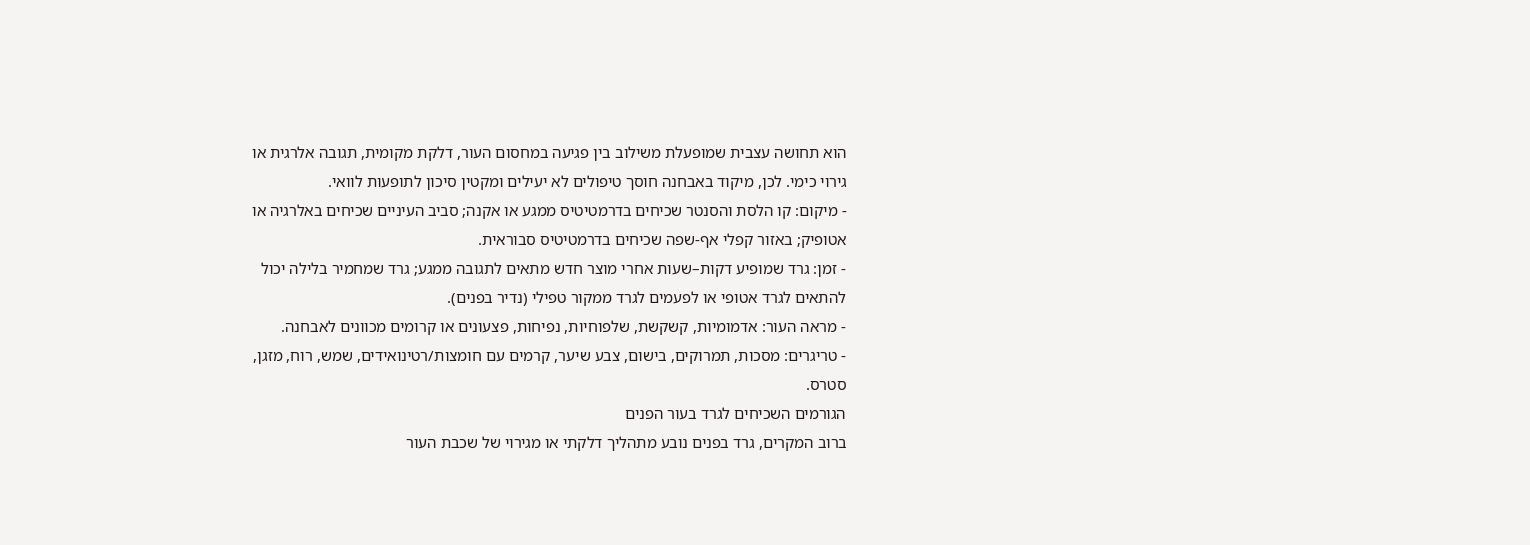הוא תחושה עצבית שמופעלת משילוב בין פגיעה במחסום העור, דלקת מקומית, תגובה אלרגית או גירוי כימי. לכן, מיקוד באבחנה חוסך טיפולים לא יעילים ומקטין סיכון לתופעות לוואי.
- מיקום: קו הלסת והסנטר שכיחים בדרמטיטיס ממגע או אקנה; סביב העיניים שכיחים באלרגיה או אטופיק; באזור קפלי אף-שפה שכיחים בדרמטיטיס סבוראית.
- זמן: גרד שמופיע דקות–שעות אחרי מוצר חדש מתאים לתגובה ממגע; גרד שמחמיר בלילה יכול להתאים לגרד אטופי או לפעמים לגרד ממקור טפילי (נדיר בפנים).
- מראה העור: אדמומיות, קשקשת, שלפוחיות, נפיחות, פצעונים או קרומים מכוונים לאבחנה.
- טריגרים: מסכות, תמרוקים, בישום, צבע שיער, קרמים עם חומצות/רטינואידים, שמש, רוח, מזגן, סטרס.
הגורמים השכיחים לגרד בעור הפנים
ברוב המקרים, גרד בפנים נובע מתהליך דלקתי או מגירוי של שכבת העור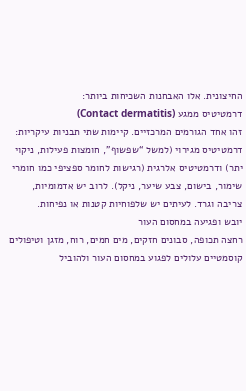החיצונית. אלו האבחנות השכיחות ביותר:
דרמטיטיס ממגע (Contact dermatitis)
זהו אחד הגורמים המרכזיים. קיימות שתי תבניות עיקריות: דרמטיטיס מגירוי (למשל “שפשוף”, חומצות פעילות, ניקוי יתר) ודרמטיטיס אלרגית (רגישות לחומר ספציפי כמו חומרי שימור, בישום, צבע שיער, ניקל). לרוב יש אדמומיות, צריבה וגרד. לעיתים יש שלפוחיות קטנות או נפיחות.
יובש ופגיעה במחסום העור
רחצה תכופה, סבונים חזקים, מים חמים, רוח, מזגן וטיפולים קוסמטיים עלולים לפגוע במחסום העור ולהוביל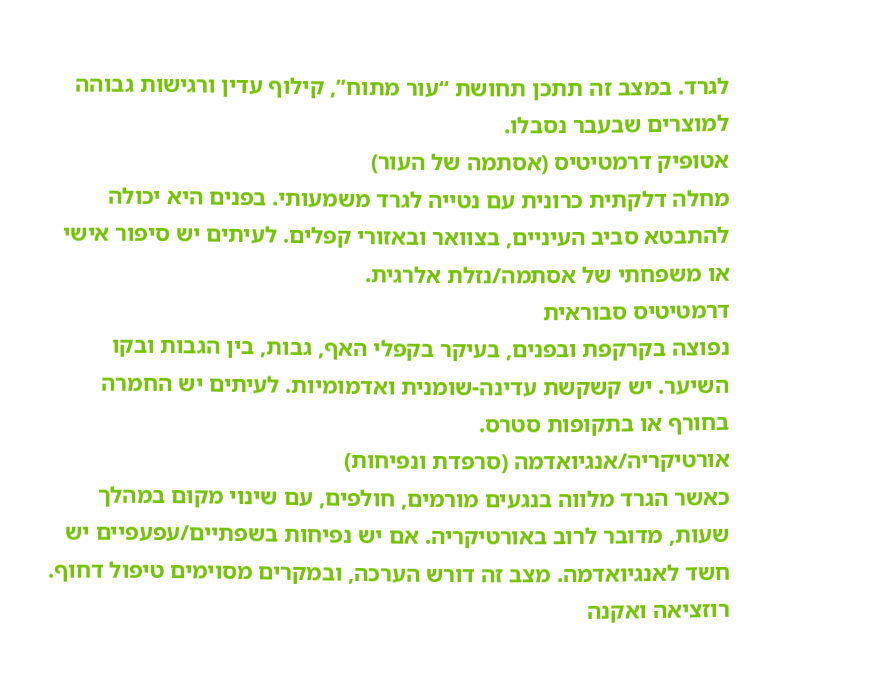לגרד. במצב זה תתכן תחושת “עור מתוח”, קילוף עדין ורגישות גבוהה למוצרים שבעבר נסבלו.
אטופיק דרמטיטיס (אסתמה של העור)
מחלה דלקתית כרונית עם נטייה לגרד משמעותי. בפנים היא יכולה להתבטא סביב העיניים, בצוואר ובאזורי קפלים. לעיתים יש סיפור אישי או משפחתי של אסתמה/נזלת אלרגית.
דרמטיטיס סבוראית
נפוצה בקרקפת ובפנים, בעיקר בקפלי האף, גבות, בין הגבות ובקו השיער. יש קשקשת עדינה-שומנית ואדמומיות. לעיתים יש החמרה בחורף או בתקופות סטרס.
אורטיקריה/אנגיואדמה (סרפדת ונפיחות)
כאשר הגרד מלווה בנגעים מורמים, חולפים, עם שינוי מקום במהלך שעות, מדובר לרוב באורטיקריה. אם יש נפיחות בשפתיים/עפעפיים יש חשד לאנגיואדמה. מצב זה דורש הערכה, ובמקרים מסוימים טיפול דחוף.
רוזציאה ואקנה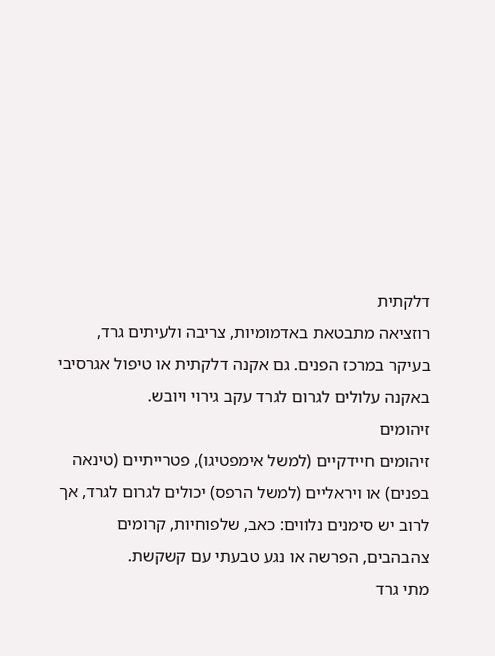דלקתית
רוזציאה מתבטאת באדמומיות, צריבה ולעיתים גרד, בעיקר במרכז הפנים. גם אקנה דלקתית או טיפול אגרסיבי באקנה עלולים לגרום לגרד עקב גירוי ויובש.
זיהומים
זיהומים חיידקיים (למשל אימפטיגו), פטרייתיים (טינאה בפנים) או ויראליים (למשל הרפס) יכולים לגרום לגרד, אך לרוב יש סימנים נלווים: כאב, שלפוחיות, קרומים צהבהבים, הפרשה או נגע טבעתי עם קשקשת.
מתי גרד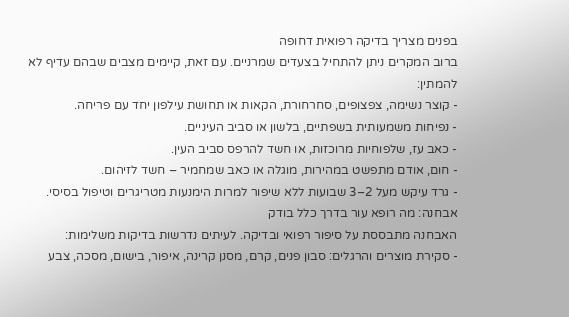בפנים מצריך בדיקה רפואית דחופה
ברוב המקרים ניתן להתחיל בצעדים שמרניים. עם זאת, קיימים מצבים שבהם עדיף לא להמתין:
- קוצר נשימה, צפצופים, סחרחורת, הקאות או תחושת עילפון יחד עם פריחה.
- נפיחות משמעותית בשפתיים, בלשון או סביב העיניים.
- כאב עז, שלפוחיות מרוכזות, או חשד להרפס סביב העין.
- חום, אודם מתפשט במהירות, מוגלה או כאב שמחמיר – חשד לזיהום.
- גרד עיקש מעל 2–3 שבועות ללא שיפור למרות הימנעות מטריגרים וטיפול בסיסי.
אבחנה: מה רופא עור בדרך כלל בודק
האבחנה מתבססת על סיפור רפואי ובדיקה. לעיתים נדרשות בדיקות משלימות:
- סקירת מוצרים והרגלים: סבון פנים, קרם, מסנן קרינה, איפור, בישום, מסכה, צבע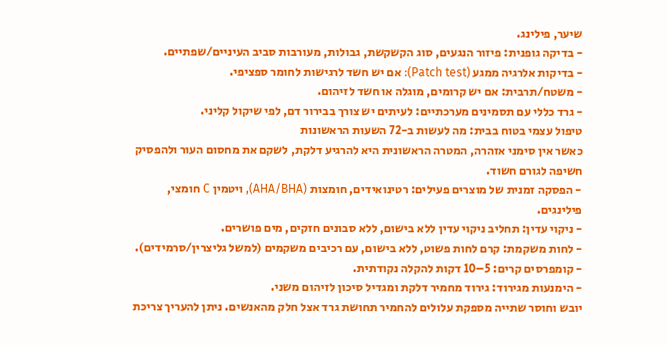שיער, פילינג.
- בדיקה גופנית: פיזור הנגעים, סוג הקשקשת, גבולות, מעורבות סביב העיניים/שפתיים.
- בדיקות אלרגיה ממגע (Patch test): אם יש חשד לרגישות לחומר ספציפי.
- משטח/תרבית: אם יש קרומים, מוגלה או חשד לזיהום.
- גרד כללי עם תסמינים מערכתיים: לעיתים יש צורך בבירור דם, לפי שיקול קליני.
טיפול עצמי בטוח בבית: מה לעשות ב-72 השעות הראשונות
כאשר אין סימני אזהרה, המטרה הראשונית היא להרגיע דלקת, לשקם את מחסום העור ולהפסיק חשיפה לגורם חשוד.
- הפסקה זמנית של מוצרים פעילים: רטינואידים, חומצות (AHA/BHA), ויטמין C חומצי, פילינגים.
- ניקוי עדין: תחליב ניקוי עדין ללא בישום, ללא סבונים חזקים, מים פושרים.
- לחות משקמת: קרם לחות פשוט, ללא בישום, עם רכיבים משקמים (למשל גליצרין/סרמידים).
- קומפרסים קרים: 5–10 דקות להקלה נקודתית.
- הימנעות מגירוד: גירוד מחמיר דלקת ומגדיל סיכון לזיהום משני.
יובש וחוסר שתייה מספקת עלולים להחמיר תחושת גרד אצל חלק מהאנשים. ניתן להעריך צריכת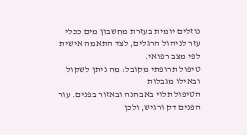נוזלים יומית בעזרת מחשבון מים ככלי עזר לניהול הרגלים, לצד התאמה אישית לפי מצב רפואי.
טיפול תרופתי מקובל: מה ניתן לשקול ובאילו מגבלות
הטיפול תלוי באבחנה ובאזור בפנים. עור הפנים דק ורגיש, ולכן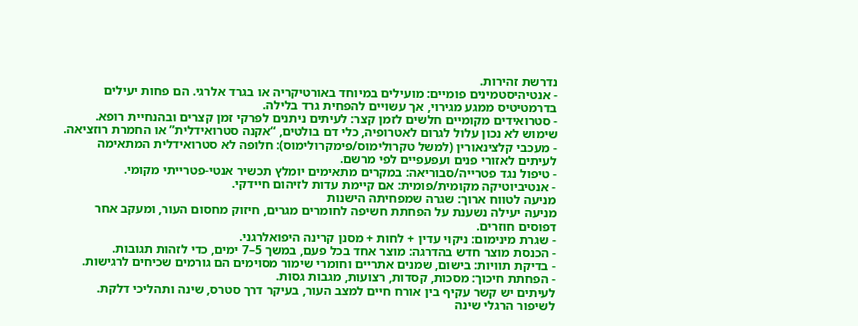נדרשת זהירות.
- אנטיהיסטמינים פומיים: מועילים במיוחד באורטיקריה או בגרד אלרגי. הם פחות יעילים בדרמטיטיס ממגע מגירוי, אך עשויים להפחית גרד בלילה.
- סטרואידים מקומיים חלשים לזמן קצר: לעיתים ניתנים לפרקי זמן קצרים ובהנחיית רופא. שימוש לא נכון עלול לגרום לאטרופיה, כלי דם בולטים, “אקנה סטרואידלית” או החמרת רוזציאה.
- מעכבי קלצינאורין (למשל טקרולימוס/פימקרולימוס): חלופה לא סטרואידלית המתאימה לעיתים לאזורי פנים ועפעפיים לפי מרשם.
- טיפול נגד פטרייה/סבוריאה: במקרים מתאימים יומלץ תכשיר אנטי-פטרייתי מקומי.
- אנטיביוטיקה מקומית/פומית: אם קיימת עדות לזיהום חיידקי.
מניעה לטווח ארוך: שגרה שמפחיתה הישנות
מניעה יעילה נשענת על הפחתת חשיפה לחומרים מגרים, חיזוק מחסום העור, ומעקב אחר דפוסים חוזרים.
- שגרת מינימום: ניקוי עדין + לחות + מסנן קרינה היפואלרגני.
- הכנסת מוצר חדש בהדרגה: מוצר אחד בכל פעם, במשך 5–7 ימים, כדי לזהות תגובות.
- בדיקת תוויות: בישום, שמנים אתריים וחומרי שימור מסוימים הם גורמים שכיחים לרגישות.
- הפחתת חיכוך: מסכות, קסדות, רצועות, מגבות גסות.
לעיתים יש קשר עקיף בין אורח חיים למצב העור, בעיקר דרך סטרס, שינה ותהליכי דלקת. לשיפור הרגלי שינה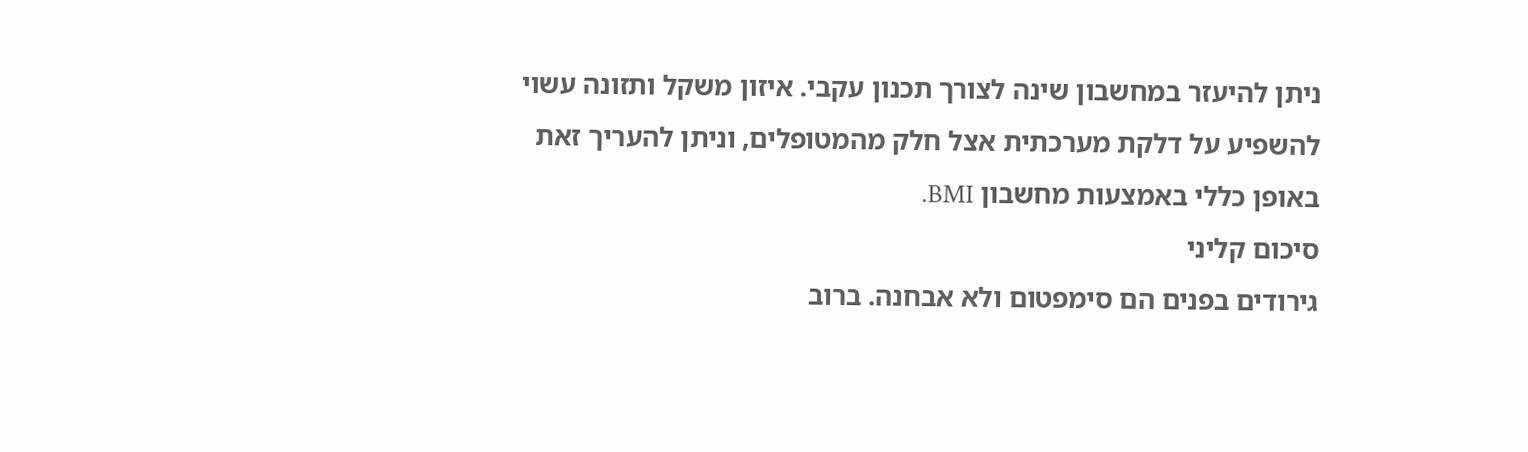ניתן להיעזר במחשבון שינה לצורך תכנון עקבי. איזון משקל ותזונה עשוי להשפיע על דלקת מערכתית אצל חלק מהמטופלים, וניתן להעריך זאת באופן כללי באמצעות מחשבון BMI.
סיכום קליני
גירודים בפנים הם סימפטום ולא אבחנה. ברוב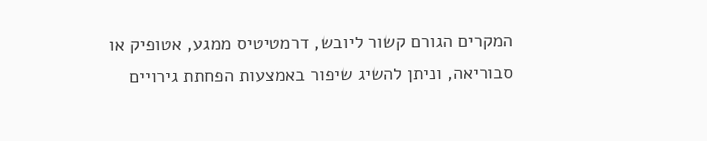המקרים הגורם קשור ליובש, דרמטיטיס ממגע, אטופיק או סבוריאה, וניתן להשיג שיפור באמצעות הפחתת גירויים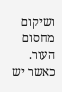ושיקום מחסום העור. כאשר יש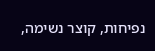נפיחות, קוצר נשימה,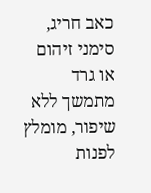כאב חריג, סימני זיהום או גרד מתמשך ללא שיפור, מומלץ לפנות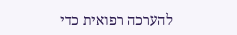להערכה רפואית כדי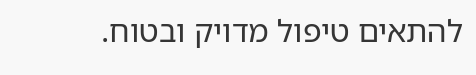להתאים טיפול מדויק ובטוח.